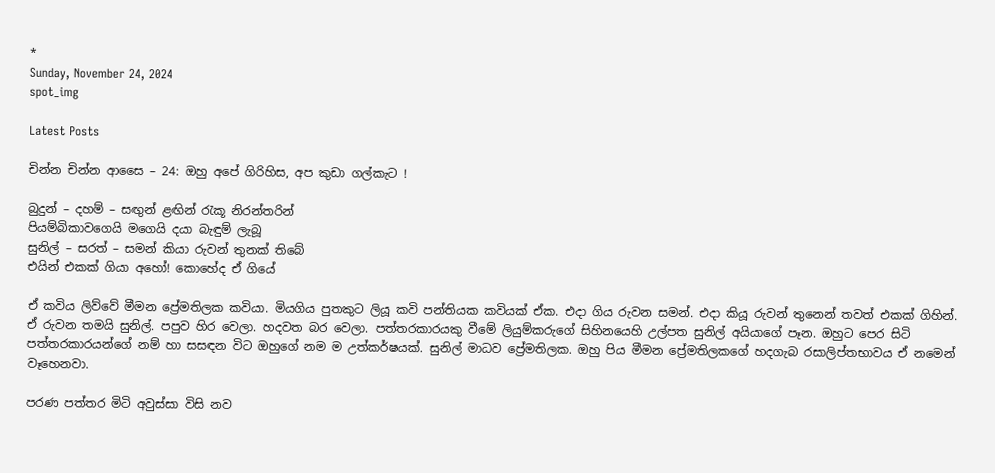*
Sunday, November 24, 2024
spot_img

Latest Posts

චින්න චින්න ආසෛ – 24: ඔහු අපේ ගිරිහිස, අප කුඩා ගල්කැට !

බුදුන් – දහම් – සඟුන් ළඟින් රැකූ නිරන්තරින්
පියම්බිකාවගෙයි මගෙයි දයා බැඳුම් ලැබූ
සුනිල් – සරත් – සමන් කියා රුවන් තුනක් තිබේ
එයින් එකක් ගියා අහෝ! කොහේද ඒ ගියේ

ඒ කවිය ලිව්වේ මීමන ප්‍රේමතිලක කවියා. මියගිය පුතකුට ලියූ කවි පන්තියක කවියක් ඒක. එදා ගිය රුවන සමන්. එදා කියූ රුවන් තුනෙන් තවත් එකක් ගිහින්. ඒ රුවන තමයි සුනිල්. පපුව හිර වෙලා. හදවත බර වෙලා. පත්තරකාරයකු වීමේ ලියුම්කරුගේ සිහිනයෙහි උල්පත සුනිල් අයියාගේ පෑන. ඔහුට පෙර සිටි පත්තරකාරයන්ගේ නම් හා සසඳන විට ඔහුගේ නම ම උත්කර්ෂයක්. සුනිල් මාධව ප්‍රේමතිලක. ඔහු පිය මීමන ප්‍රේමතිලකගේ හදගැබ රසාලිප්තභාවය ඒ නමෙන් වෑහෙනවා.

පරණ පත්තර මිටි අවුස්සා විසි නව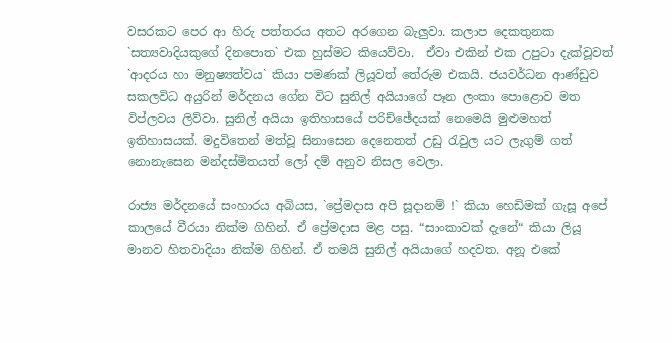වසරකට පෙර ආ හිරු පත්තරය අතට අරගෙන බැලුවා. කලාප දෙකතුනක `සත්‍යවාදියකුගේ දිනපොත` එක හුස්මට කියෙව්වා.  ඒවා එකින් එක උපුටා දැක්වූවත් `ආදරය හා මනුෂ්‍යත්වය` කියා පමණක් ලියූවත් තේරුම එකයි. ජයවර්ධන ආණ්ඩුව සකලවිධ අයුරින් මර්දනය ගේන විට සුනිල් අයියාගේ පෑන ලංකා පොළොව මත විප්ලවය ලිව්වා. සුනිල් අයියා ඉතිහාසයේ පරිච්ඡේදයක් නෙමෙයි මුළුමහත් ඉතිහාසයක්. මදුවිතෙන් මත්වූ සිනාසෙන දෙනෙතත් උඩු රැවුල යට ලැගුම් ගත් නොනැසෙන මන්දස්මිතයත් ලෝ දම් අනුව නිසල වෙලා.

රාජ්‍ය මර්දනයේ සංහාරය අබියස, `ප්‍රේමදාස අපි සූදානම් !` කියා හෙඩිමක් ගැසූ අපේ කාලයේ වීරයා නික්ම ගිහින්. ඒ ප්‍රේමදාස මළ පසු. “සාංකාවක් දැනේ“ කියා ලියූ මානව හිතවාදියා නික්ම ගිහින්. ඒ තමයි සුනිල් අයියාගේ හදවත. අනූ එකේ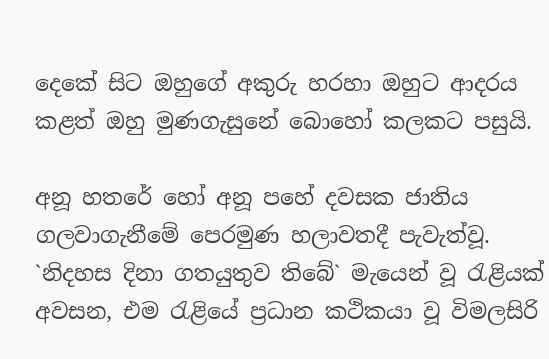දෙකේ සිට ඔහුගේ අකුරු හරහා ඔහුට ආදරය කළත් ඔහු මුණගැසුනේ බොහෝ කලකට පසුයි.

අනූ හතරේ හෝ අනූ පහේ දවසක ජාතිය ගලවාගැනීමේ පෙරමුණ හලාවතදී පැවැත්වූ. `නිදහස දිනා ගතයුතුව තිබේ` මැයෙන් වූ රැළියක් අවසන, එම රැළියේ ප්‍රධාන කථිකයා වූ විමලසිරි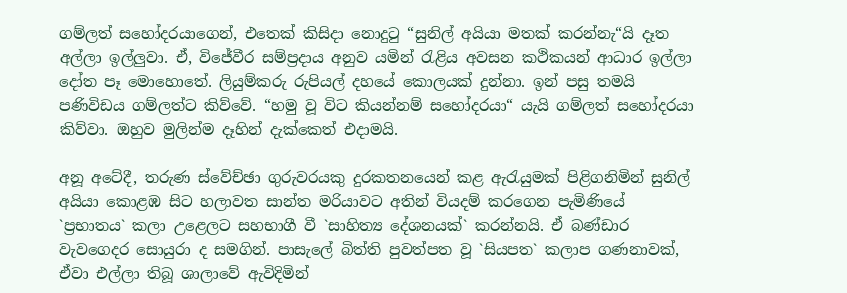ගම්ලත් සහෝදරයාගෙන්, එතෙක් කිසිදා නොදුටු “සුනිල් අයියා මතක් කරන්නැ“යි දෑත අල්ලා ඉල්ලුවා. ඒ, විජේවීර සම්ප්‍රදාය අනුව යමින් රැළිය අවසන කථිකයන් ආධාර ඉල්ලා දෝත පෑ මොහොතේ. ලියුම්කරු රුපියල් දහයේ කොලයක් දුන්නා. ඉන් පසු තමයි පණිවිඩය ගම්ලත්ට කිව්වේ. “හමු වූ විට කියන්නම් සහෝදරයා“ යැයි ගම්ලත් සහෝදරයා කිව්වා. ඔහුව මුලින්ම දෑහින් දැක්කෙත් එදාමයි.

අනූ අටේදී, තරුණ ස්වේච්ඡා ගුරුවරයකු දුරකතනයෙන් කළ ඇරැයුමක් පිළිගනිමින් සුනිල් අයියා කොළඹ සිට හලාවත සාන්ත මරියාවට අතින් වියදම් කරගෙන පැමිණියේ `ප්‍රභාතය` කලා උළෙලට සහභාගී වී `සාහිත්‍ය දේශනයක්` කරන්නයි. ඒ බණ්ඩාර වැවගෙදර සොයුරා ද සමගින්. පාසැලේ බිත්ති පුවත්පත වූ `සියපත` කලාප ගණනාවක්, ඒවා එල්ලා තිබූ ශාලාවේ ඇවිදිමින්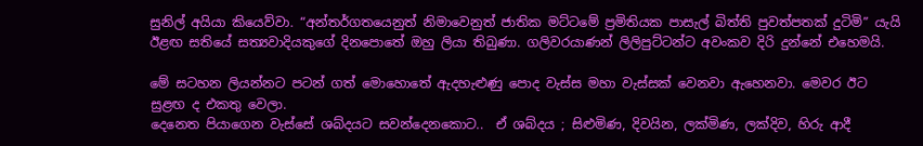සුනිල් අයියා කියෙව්වා. “අන්තර්ගතයෙනුත් නිමාවෙනුත් ජාතික මට්ටමේ ප්‍රමිතියක පාසැල් බිත්ති පුවත්පතක් දුටිමි” යැයි ඊළඟ සතියේ සත්‍යවාදියකුගේ දිනපොතේ ඔහු ලියා තිබුණා. ගලිවරයාණන් ලිලිපුට්ටන්ට අවංකව දිරි දුන්නේ එහෙමයි.

මේ සටහන ලියන්නට පටන් ගත් මොහොතේ ඇදහැළුණු පොද වැස්ස මහා වැස්සක් වෙනවා ඇහෙනවා. මෙවර ඊට සුළඟ ද එකතු වෙලා.
දෙනෙත පියාගෙන වැස්සේ ශබ්දයට සවන්දෙනකොට..  ඒ ශබ්දය ; සිළුමිණ, දිවයින, ලක්මිණ, ලක්දිව, හිරු ආදී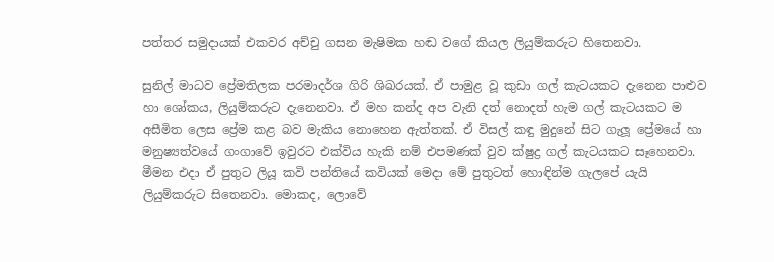පත්තර සමුදායක් එකවර අච්චු ගසන මැෂිමක හඬ වගේ කියල ලියුම්කරුට හිතෙනවා.

සුනිල් මාධව ප්‍රේමතිලක පරමාදර්ශ ගිරි ශිඛරයක්. ඒ පාමුළ වූ කුඩා ගල් කැටයකට දැනෙන පාළුව හා ශෝකය, ලියුම්කරුට දැනෙනවා. ඒ මහ කන්ද අප වැනි දත් නොදත් හැම ගල් කැටයකට ම අසීමිත ලෙස ප්‍රේම කළ බව මැකිය නොහෙන ඇත්තක්. ඒ විසල් කඳු මුදුනේ සිට ගැලූ ප්‍රේමයේ හා මනුෂ්‍යත්වයේ ගංගාවේ ඉවුරට එක්විය හැකි නම් එපමණක් වුව ක්ෂුද්‍ර ගල් කැටයකට සෑහෙනවා. මීමන එදා ඒ පුතුට ලියූ කවි පන්තියේ කවියක් මෙදා මේ පුතුටත් හොඳින්ම ගැලපේ යැයි ලියුම්කරුට සිතෙනවා. මොකද, ලොවේ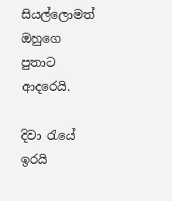සියල්ලොමත් ඔහුගෙ පුතාට ආදරෙයි.

දිවා රැයේ ඉරයි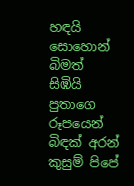හඳයි සොහොන් බිමත් සිඹියි
පුතාගෙ රූපයෙන් බිඳක් අරන් කුසුම් පිපේ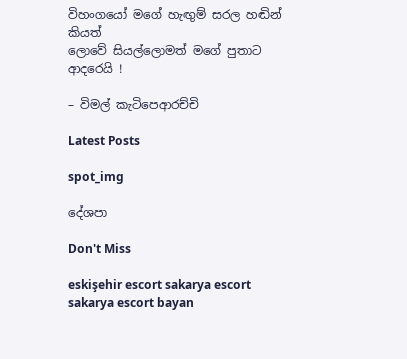විහංගයෝ මගේ හැඟුම් සරල හඬින් කියත්
ලොවේ සියල්ලොමත් මගේ පුතාට ආදරෙයි !

– විමල් කැටිපෙආරච්චි

Latest Posts

spot_img

දේශපා

Don't Miss

eskişehir escort sakarya escort sakarya escort bayan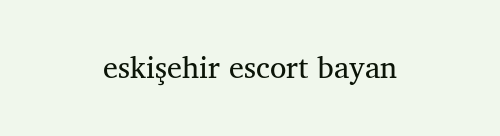eskişehir escort bayan